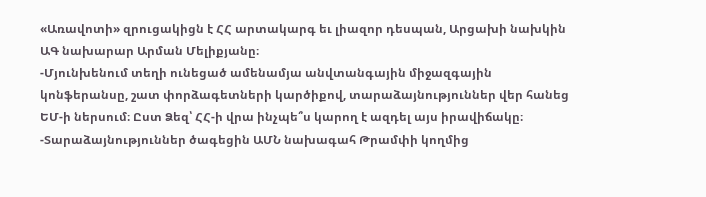«Առավոտի» զրուցակիցն է ՀՀ արտակարգ եւ լիազոր դեսպան, Արցախի նախկին ԱԳ նախարար Արման Մելիքյանը։
-Մյունխենում տեղի ունեցած ամենամյա անվտանգային միջազգային կոնֆերանսը, շատ փորձագետների կարծիքով, տարաձայնություններ վեր հանեց ԵՄ-ի ներսում։ Ըստ Ձեզ՝ ՀՀ-ի վրա ինչպե՞ս կարող է ազդել այս իրավիճակը։
-Տարաձայնություններ ծագեցին ԱՄՆ նախագահ Թրամփի կողմից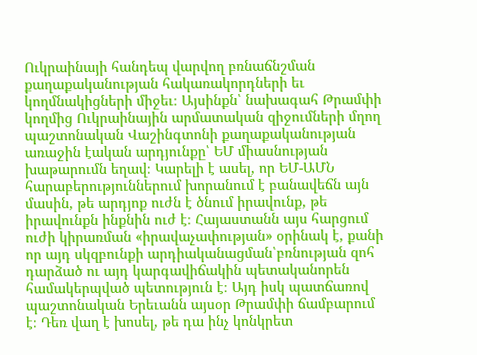Ուկրաինայի հանդեպ վարվող բռնաճնշման քաղաքականության հակառակորդների եւ կողմնակիցների միջեւ։ Այսինքն՝ նախագահ Թրամփի կողմից Ուկրաինային արմատական զիջումների մղող պաշտոնական Վաշինգտոնի քաղաքականության առաջին էական արդյունքը՝ ԵՄ միասնության խաթարումն եղավ։ Կարելի է ասել, որ ԵՄ-ԱՄՆ հարաբերություններում խորանում է բանավեճն այն մասին, թե արդյոք ուժն է ծնում իրավունք, թե իրավունքն ինքնին ուժ է։ Հայաստանն այս հարցում ուժի կիրառման «իրավաչափության» օրինակ է, քանի որ այդ սկզբունքի արդիականացման՝բռնության զոհ դարձած ու այդ կարգավիճակին պետականորեն համակերպված պետություն է։ Այդ իսկ պատճառով պաշտոնական Երեւանն այսօր Թրամփի ճամբարում է։ Դեռ վաղ է խոսել, թե դա ինչ կոնկրետ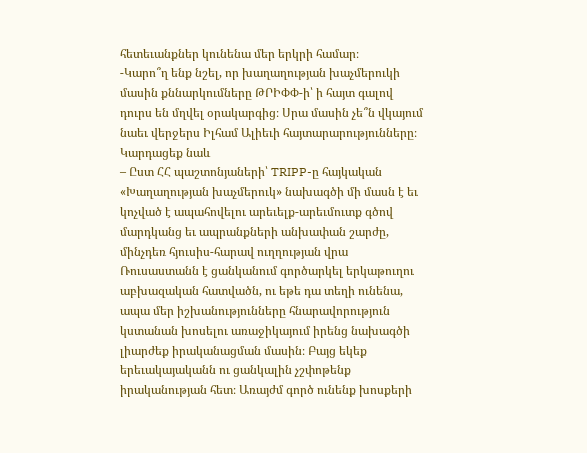հետեւանքներ կունենա մեր երկրի համար։
-Կարո՞ղ ենք նշել, որ խաղաղության խաչմերուկի մասին քննարկումները ԹՐԻՓՓ-ի՝ ի հայտ գալով դուրս են մղվել օրակարգից։ Սրա մասին չե՞ն վկայում նաեւ վերջերս Իլհամ Ալիեւի հայտարարությունները։
Կարդացեք նաև
– Ըստ ՀՀ պաշտոնյաների՝ TRIPP-ը հայկական «Խաղաղության խաչմերուկ» նախագծի մի մասն է եւ կոչված է ապահովելու արեւելք-արեւմուտք գծով մարդկանց եւ ապրանքների անխափան շարժը, մինչդեռ հյուսիս-հարավ ուղղության վրա Ռուսաստանն է ցանկանում գործարկել երկաթուղու աբխազական հատվածն, ու եթե դա տեղի ունենա, ապա մեր իշխանությունները հնարավորություն կստանան խոսելու առաջիկայում իրենց նախագծի լիարժեք իրականացման մասին։ Բայց եկեք երեւակայականն ու ցանկալին չշփոթենք իրականության հետ։ Առայժմ գործ ունենք խոսքերի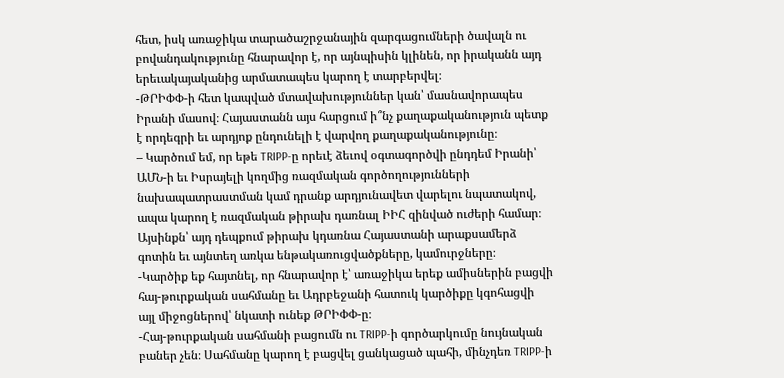հետ, իսկ առաջիկա տարածաշրջանային զարգացումների ծավալն ու բովանդակությունը հնարավոր է, որ այնպիսին կլինեն, որ իրականն այդ երեւակայականից արմատապես կարող է տարբերվել։
-ԹՐԻՓՓ-ի հետ կապված մտավախություններ կան՝ մասնավորապես Իրանի մասով։ Հայաստանն այս հարցում ի՞նչ քաղաքականություն պետք է որդեգրի եւ արդյոք ընդունելի է վարվող քաղաքականությունը։
– Կարծում եմ, որ եթե TRIPP-ը որեւէ ձեւով օգտագործվի ընդդեմ Իրանի՝ ԱՄՆ-ի եւ Իսրայելի կողմից ռազմական գործողությունների նախապատրաստման կամ դրանք արդյունավետ վարելու նպատակով, ապա կարող է ռազմական թիրախ դառնալ ԻԻՀ զինված ուժերի համար։ Այսինքն՝ այդ դեպքում թիրախ կդառնա Հայաստանի արաքսամերձ գոտին եւ այնտեղ առկա ենթակառուցվածքները, կամուրջները։
-Կարծիք եք հայտնել, որ հնարավոր է՝ առաջիկա երեք ամիսներին բացվի հայ-թուրքական սահմանը եւ Ադրբեջանի հատուկ կարծիքը կգոհացվի այլ միջոցներով՝ նկատի ունեք ԹՐԻՓՓ-ը։
-Հայ-թուրքական սահմանի բացումն ու TRIPP-ի գործարկումը նույնական բաներ չեն։ Սահմանը կարող է բացվել ցանկացած պահի, մինչդեռ TRIPP-ի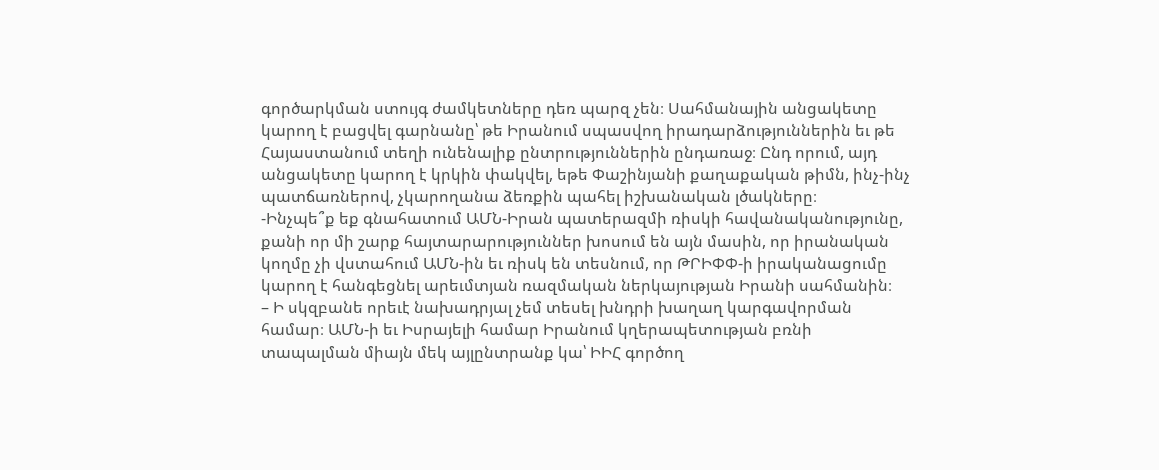գործարկման ստույգ ժամկետները դեռ պարզ չեն։ Սահմանային անցակետը կարող է բացվել գարնանը՝ թե Իրանում սպասվող իրադարձություններին եւ թե Հայաստանում տեղի ունենալիք ընտրություններին ընդառաջ։ Ընդ որում, այդ անցակետը կարող է կրկին փակվել, եթե Փաշինյանի քաղաքական թիմն, ինչ-ինչ պատճառներով, չկարողանա ձեռքին պահել իշխանական լծակները։
-Ինչպե՞ք եք գնահատում ԱՄՆ-Իրան պատերազմի ռիսկի հավանականությունը, քանի որ մի շարք հայտարարություններ խոսում են այն մասին, որ իրանական կողմը չի վստահում ԱՄՆ-ին եւ ռիսկ են տեսնում, որ ԹՐԻՓՓ-ի իրականացումը կարող է հանգեցնել արեւմտյան ռազմական ներկայության Իրանի սահմանին։
– Ի սկզբանե որեւէ նախադրյալ չեմ տեսել խնդրի խաղաղ կարգավորման համար։ ԱՄՆ-ի եւ Իսրայելի համար Իրանում կղերապետության բռնի տապալման միայն մեկ այլընտրանք կա՝ ԻԻՀ գործող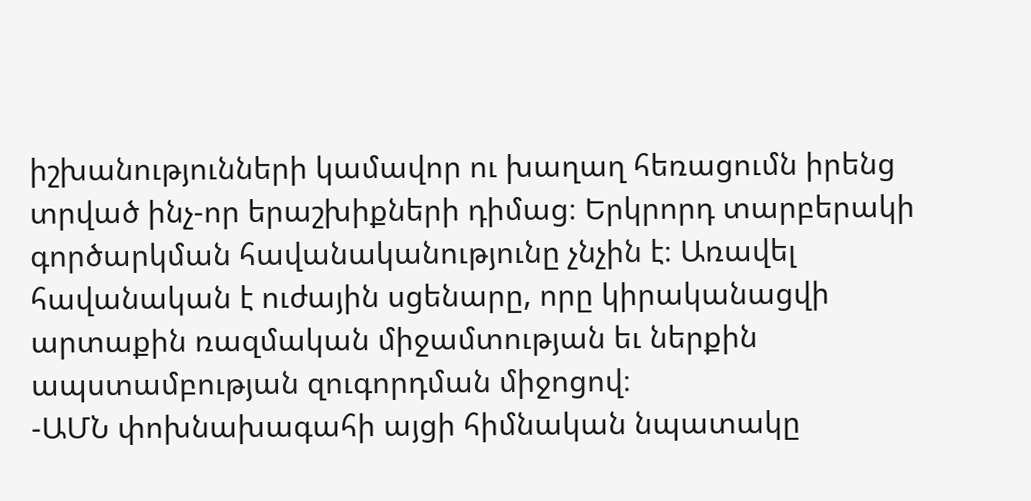իշխանությունների կամավոր ու խաղաղ հեռացումն իրենց տրված ինչ-որ երաշխիքների դիմաց։ Երկրորդ տարբերակի գործարկման հավանականությունը չնչին է։ Առավել հավանական է ուժային սցենարը, որը կիրականացվի արտաքին ռազմական միջամտության եւ ներքին ապստամբության զուգորդման միջոցով։
-ԱՄՆ փոխնախագահի այցի հիմնական նպատակը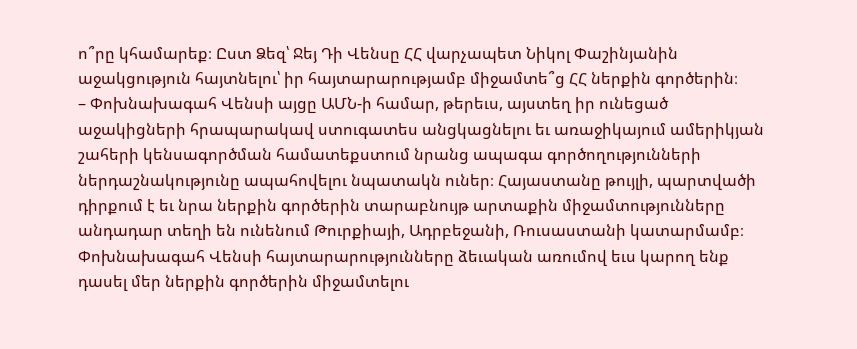ո՞րը կհամարեք։ Ըստ Ձեզ՝ Ջեյ Դի Վենսը ՀՀ վարչապետ Նիկոլ Փաշինյանին աջակցություն հայտնելու՝ իր հայտարարությամբ միջամտե՞ց ՀՀ ներքին գործերին։
– Փոխնախագահ Վենսի այցը ԱՄՆ-ի համար, թերեւս, այստեղ իր ունեցած աջակիցների հրապարակավ ստուգատես անցկացնելու եւ առաջիկայում ամերիկյան շահերի կենսագործման համատեքստում նրանց ապագա գործողությունների ներդաշնակությունը ապահովելու նպատակն ուներ։ Հայաստանը թույլի, պարտվածի դիրքում է եւ նրա ներքին գործերին տարաբնույթ արտաքին միջամտությունները անդադար տեղի են ունենում Թուրքիայի, Ադրբեջանի, Ռուսաստանի կատարմամբ։ Փոխնախագահ Վենսի հայտարարությունները ձեւական առումով եւս կարող ենք դասել մեր ներքին գործերին միջամտելու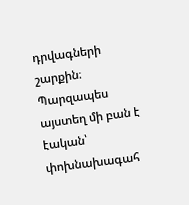դրվագների շարքին։ Պարզապես այստեղ մի բան է էական՝ փոխնախագահ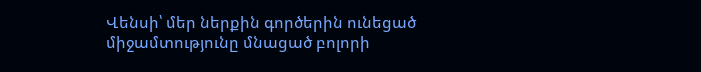Վենսի՝ մեր ներքին գործերին ունեցած միջամտությունը մնացած բոլորի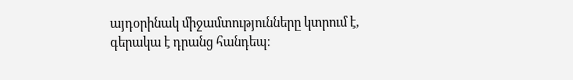այդօրինակ միջամտությունները կտրում է, գերակա է դրանց հանդեպ։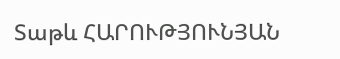Տաթև ՀԱՐՈՒԹՅՈՒՆՅԱՆ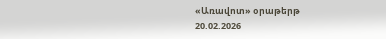«Առավոտ» օրաթերթ
20.02.2026